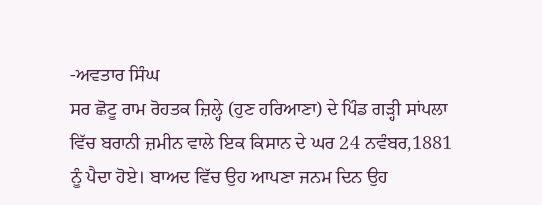-ਅਵਤਾਰ ਸਿੰਘ
ਸਰ ਛੋਟੂ ਰਾਮ ਰੋਹਤਕ ਜ਼ਿਲ੍ਹੇ (ਹੁਣ ਹਰਿਆਣਾ) ਦੇ ਪਿੰਡ ਗੜ੍ਹੀ ਸਾਂਪਲਾ ਵਿੱਚ ਬਰਾਨੀ ਜ਼ਮੀਨ ਵਾਲੇ ਇਕ ਕਿਸਾਨ ਦੇ ਘਰ 24 ਨਵੰਬਰ,1881 ਨੂੰ ਪੈਦਾ ਹੋਏ। ਬਾਅਦ ਵਿੱਚ ਉਹ ਆਪਣਾ ਜਨਮ ਦਿਨ ਉਹ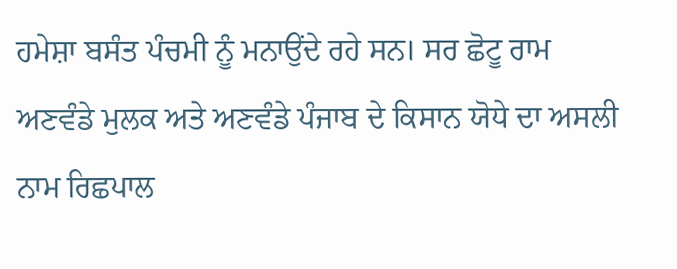ਹਮੇਸ਼ਾ ਬਸੰਤ ਪੰਚਮੀ ਨੂੰ ਮਨਾਉਂਦੇ ਰਹੇ ਸਨ। ਸਰ ਛੋਟੂ ਰਾਮ ਅਣਵੰਡੇ ਮੁਲਕ ਅਤੇ ਅਣਵੰਡੇ ਪੰਜਾਬ ਦੇ ਕਿਸਾਨ ਯੋਧੇ ਦਾ ਅਸਲੀ ਨਾਮ ਰਿਛਪਾਲ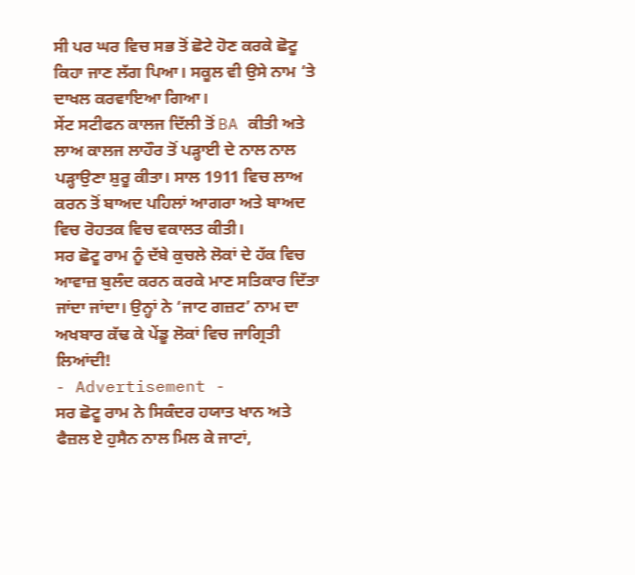ਸੀ ਪਰ ਘਰ ਵਿਚ ਸਭ ਤੋਂ ਛੋਟੇ ਹੋਣ ਕਰਕੇ ਛੋਟੂ ਕਿਹਾ ਜਾਣ ਲੱਗ ਪਿਆ। ਸਕੂਲ ਵੀ ਉਸੇ ਨਾਮ ‘ਤੇ ਦਾਖਲ ਕਰਵਾਇਆ ਗਿਆ।
ਸੇਂਟ ਸਟੀਫਨ ਕਾਲਜ ਦਿੱਲੀ ਤੋਂ BA ਕੀਤੀ ਅਤੇ ਲਾਅ ਕਾਲਜ ਲਾਹੌਰ ਤੋਂ ਪੜ੍ਹਾਈ ਦੇ ਨਾਲ ਨਾਲ ਪੜ੍ਹਾਉਣਾ ਸ਼ੁਰੂ ਕੀਤਾ। ਸਾਲ 1911 ਵਿਚ ਲਾਅ ਕਰਨ ਤੋਂ ਬਾਅਦ ਪਹਿਲਾਂ ਆਗਰਾ ਅਤੇ ਬਾਅਦ ਵਿਚ ਰੋਹਤਕ ਵਿਚ ਵਕਾਲਤ ਕੀਤੀ।
ਸਰ ਛੋਟੂ ਰਾਮ ਨੂੰ ਦੱਬੇ ਕੁਚਲੇ ਲੋਕਾਂ ਦੇ ਹੱਕ ਵਿਚ ਆਵਾਜ਼ ਬੁਲੰਦ ਕਰਨ ਕਰਕੇ ਮਾਣ ਸਤਿਕਾਰ ਦਿੱਤਾ ਜਾਂਦਾ ਜਾਂਦਾ। ਉਨ੍ਹਾਂ ਨੇ ‘ਜਾਟ ਗਜ਼ਟ’ ਨਾਮ ਦਾ ਅਖਬਾਰ ਕੱਢ ਕੇ ਪੇਂਡੂ ਲੋਕਾਂ ਵਿਚ ਜਾਗ੍ਰਿਤੀ ਲਿਆਂਦੀ!
- Advertisement -
ਸਰ ਛੋਟੂ ਰਾਮ ਨੇ ਸਿਕੰਦਰ ਹਯਾਤ ਖਾਨ ਅਤੇ ਫੈਜ਼ਲ ਏ ਹੁਸੈਨ ਨਾਲ ਮਿਲ ਕੇ ਜਾਟਾਂ,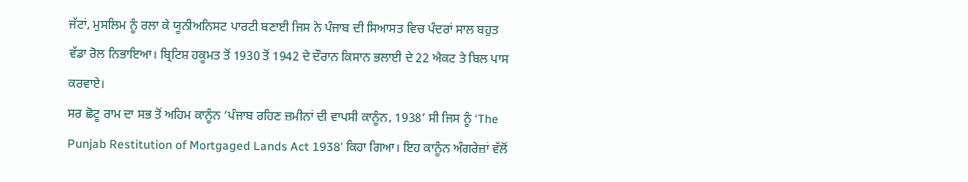ਜੱਟਾਂ, ਮੁਸਲਿਮ ਨੂੰ ਰਲਾ ਕੇ ਯੂਨੀਅਨਿਸਟ ਪਾਰਟੀ ਬਣਾਈ ਜਿਸ ਨੇ ਪੰਜਾਬ ਦੀ ਸਿਆਸਤ ਵਿਚ ਪੰਦਰਾਂ ਸਾਲ ਬਹੁਤ ਵੱਡਾ ਰੋਲ ਨਿਭਾਇਆ। ਬ੍ਰਿਟਿਸ਼ ਹਕੂਮਤ ਤੋਂ 1930 ਤੋਂ 1942 ਦੇ ਦੌਰਾਨ ਕਿਸਾਨ ਭਲਾਈ ਦੇ 22 ਐਕਟ ਤੇ ਬਿਲ ਪਾਸ ਕਰਵਾਏ।
ਸਰ ਛੋਟੂ ਰਾਮ ਦਾ ਸਭ ਤੋਂ ਅਹਿਮ ਕਾਨੂੰਨ ‘ਪੰਜਾਬ ਰਹਿਣ ਜ਼ਮੀਨਾਂ ਦੀ ਵਾਪਸੀ ਕਾਨੂੰਨ, 1938’ ਸੀ ਜਿਸ ਨੂੰ ‘The Punjab Restitution of Mortgaged Lands Act 1938’ ਕਿਹਾ ਗਿਆ। ਇਹ ਕਾਨੂੰਨ ਅੰਗਰੇਜ਼ਾਂ ਵੱਲੋਂ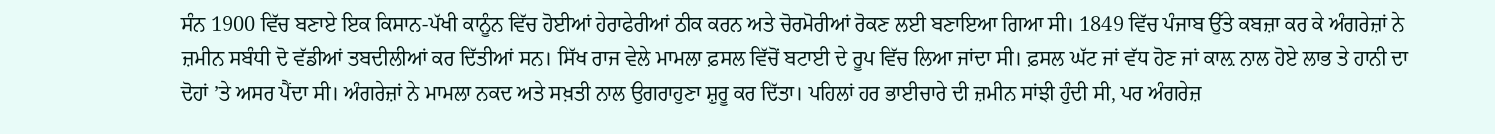ਸੰਨ 1900 ਵਿੱਚ ਬਣਾਏ ਇਕ ਕਿਸਾਨ-ਪੱਖੀ ਕਾਨੂੰਨ ਵਿੱਚ ਹੋਈਆਂ ਹੇਰਾਫੇਰੀਆਂ ਠੀਕ ਕਰਨ ਅਤੇ ਚੋਰਮੋਰੀਆਂ ਰੋਕਣ ਲਈ ਬਣਾਇਆ ਗਿਆ ਸੀ। 1849 ਵਿੱਚ ਪੰਜਾਬ ਉੱਤੇ ਕਬਜ਼ਾ ਕਰ ਕੇ ਅੰਗਰੇਜ਼ਾਂ ਨੇ ਜ਼ਮੀਨ ਸਬੰਧੀ ਦੋ ਵੱਡੀਆਂ ਤਬਦੀਲੀਆਂ ਕਰ ਦਿੱਤੀਆਂ ਸਨ। ਸਿੱਖ ਰਾਜ ਵੇਲੇ ਮਾਮਲਾ ਫ਼ਸਲ ਵਿੱਚੋਂ ਬਟਾਈ ਦੇ ਰੂਪ ਵਿੱਚ ਲਿਆ ਜਾਂਦਾ ਸੀ। ਫ਼ਸਲ ਘੱਟ ਜਾਂ ਵੱਧ ਹੋਣ ਜਾਂ ਕਾਲ਼ ਨਾਲ ਹੋਏ ਲਾਭ ਤੇ ਹਾਨੀ ਦਾ ਦੋਹਾਂ ’ਤੇ ਅਸਰ ਪੈਂਦਾ ਸੀ। ਅੰਗਰੇਜ਼ਾਂ ਨੇ ਮਾਮਲਾ ਨਕਦ ਅਤੇ ਸਖ਼ਤੀ ਨਾਲ ਉਗਰਾਹੁਣਾ ਸ਼ੁਰੂ ਕਰ ਦਿੱਤਾ। ਪਹਿਲਾਂ ਹਰ ਭਾਈਚਾਰੇ ਦੀ ਜ਼ਮੀਨ ਸਾਂਝੀ ਹੁੰਦੀ ਸੀ, ਪਰ ਅੰਗਰੇਜ਼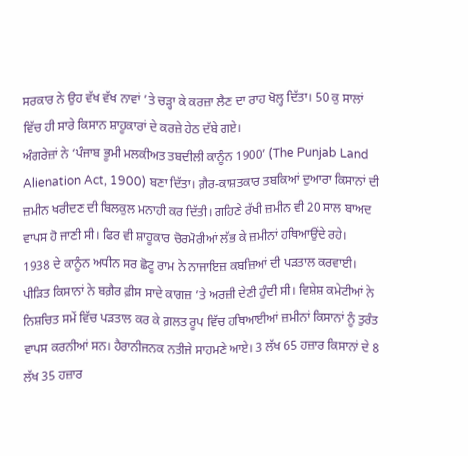ਸਰਕਾਰ ਨੇ ਉਹ ਵੱਖ ਵੱਖ ਨਾਵਾਂ ’ਤੇ ਚੜ੍ਹਾ ਕੇ ਕਰਜ਼ਾ ਲੈਣ ਦਾ ਰਾਹ ਖੋਲ੍ਹ ਦਿੱਤਾ। 50 ਕੁ ਸਾਲਾਂ ਵਿੱਚ ਹੀ ਸਾਰੇ ਕਿਸਾਨ ਸ਼ਾਹੂਕਾਰਾਂ ਦੇ ਕਰਜ਼ੇ ਹੇਠ ਦੱਬੇ ਗਏ।
ਅੰਗਰੇਜ਼ਾਂ ਨੇ ‘ਪੰਜਾਬ ਭੂਮੀ ਮਲਕੀਅਤ ਤਬਦੀਲੀ ਕਾਨੂੰਨ 1900’ (The Punjab Land Alienation Act, 1900) ਬਣਾ ਦਿੱਤਾ। ਗ਼ੈਰ-ਕਾਸ਼ਤਕਾਰ ਤਬਕਿਆਂ ਦੁਆਰਾ ਕਿਸਾਨਾਂ ਦੀ ਜ਼ਮੀਨ ਖਰੀਦਣ ਦੀ ਬਿਲਕੁਲ ਮਨਾਹੀ ਕਰ ਦਿੱਤੀ। ਗਹਿਣੇ ਰੱਖੀ ਜ਼ਮੀਨ ਵੀ 20 ਸਾਲ ਬਾਅਦ ਵਾਪਸ ਹੋ ਜਾਣੀ ਸੀ। ਫਿਰ ਵੀ ਸ਼ਾਹੂਕਾਰ ਚੋਰਮੋਰੀਆਂ ਲੱਭ ਕੇ ਜ਼ਮੀਨਾਂ ਹਥਿਆਉਂਦੇ ਰਹੇ।
1938 ਦੇ ਕਾਨੂੰਨ ਅਧੀਨ ਸਰ ਛੋਟੂ ਰਾਮ ਨੇ ਨਾਜਾਇਜ਼ ਕਬਜ਼ਿਆਂ ਦੀ ਪੜਤਾਲ ਕਰਵਾਈ। ਪੀੜਿਤ ਕਿਸਾਨਾਂ ਨੇ ਬਗ਼ੈਰ ਫ਼ੀਸ ਸਾਦੇ ਕਾਗਜ਼ ’ਤੇ ਅਰਜ਼ੀ ਦੇਣੀ ਹੁੰਦੀ ਸੀ। ਵਿਸ਼ੇਸ਼ ਕਮੇਟੀਆਂ ਨੇ ਨਿਸ਼ਚਿਤ ਸਮੇਂ ਵਿੱਚ ਪੜਤਾਲ ਕਰ ਕੇ ਗ਼ਲਤ ਰੂਪ ਵਿੱਚ ਹਥਿਆਈਆਂ ਜ਼ਮੀਨਾਂ ਕਿਸਾਨਾਂ ਨੂੰ ਤੁਰੰਤ ਵਾਪਸ ਕਰਨੀਆਂ ਸਨ। ਹੈਰਾਨੀਜਨਕ ਨਤੀਜੇ ਸਾਹਮਣੇ ਆਏ। 3 ਲੱਖ 65 ਹਜ਼ਾਰ ਕਿਸਾਨਾਂ ਦੇ 8 ਲੱਖ 35 ਹਜ਼ਾਰ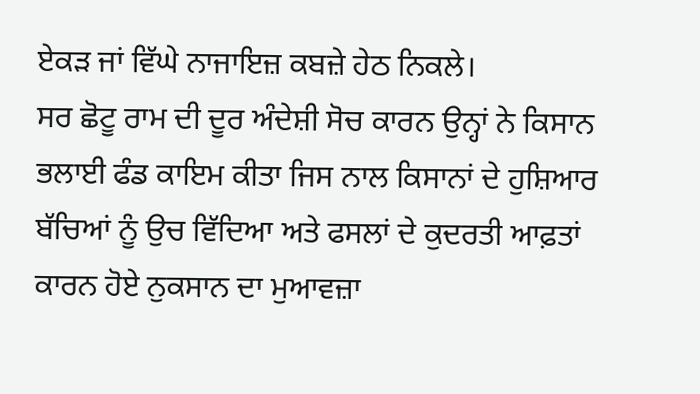ਏਕੜ ਜਾਂ ਵਿੱਘੇ ਨਾਜਾਇਜ਼ ਕਬਜ਼ੇ ਹੇਠ ਨਿਕਲੇ।
ਸਰ ਛੋਟੂ ਰਾਮ ਦੀ ਦੂਰ ਅੰਦੇਸ਼ੀ ਸੋਚ ਕਾਰਨ ਉਨ੍ਹਾਂ ਨੇ ਕਿਸਾਨ ਭਲਾਈ ਫੰਡ ਕਾਇਮ ਕੀਤਾ ਜਿਸ ਨਾਲ ਕਿਸਾਨਾਂ ਦੇ ਹੁਸ਼ਿਆਰ ਬੱਚਿਆਂ ਨੂੰ ਉਚ ਵਿੱਦਿਆ ਅਤੇ ਫਸਲਾਂ ਦੇ ਕੁਦਰਤੀ ਆਫ਼ਤਾਂ ਕਾਰਨ ਹੋਏ ਨੁਕਸਾਨ ਦਾ ਮੁਆਵਜ਼ਾ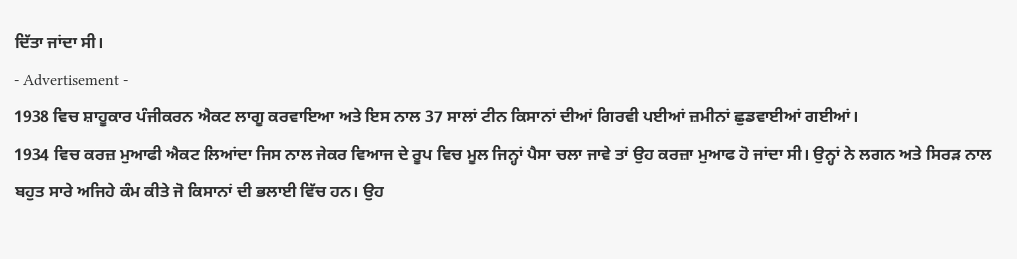ਦਿੱਤਾ ਜਾਂਦਾ ਸੀ।
- Advertisement -
1938 ਵਿਚ ਸ਼ਾਹੂਕਾਰ ਪੰਜੀਕਰਨ ਐਕਟ ਲਾਗੂ ਕਰਵਾਇਆ ਅਤੇ ਇਸ ਨਾਲ 37 ਸਾਲਾਂ ਟੀਨ ਕਿਸਾਨਾਂ ਦੀਆਂ ਗਿਰਵੀ ਪਈਆਂ ਜ਼ਮੀਨਾਂ ਛੁਡਵਾਈਆਂ ਗਈਆਂ।
1934 ਵਿਚ ਕਰਜ਼ ਮੁਆਫੀ ਐਕਟ ਲਿਆਂਦਾ ਜਿਸ ਨਾਲ ਜੇਕਰ ਵਿਆਜ ਦੇ ਰੂਪ ਵਿਚ ਮੂਲ ਜਿਨ੍ਹਾਂ ਪੈਸਾ ਚਲਾ ਜਾਵੇ ਤਾਂ ਉਹ ਕਰਜ਼ਾ ਮੁਆਫ ਹੋ ਜਾਂਦਾ ਸੀ। ਉਨ੍ਹਾਂ ਨੇ ਲਗਨ ਅਤੇ ਸਿਰੜ ਨਾਲ ਬਹੁਤ ਸਾਰੇ ਅਜਿਹੇ ਕੰਮ ਕੀਤੇ ਜੋ ਕਿਸਾਨਾਂ ਦੀ ਭਲਾਈ ਵਿੱਚ ਹਨ। ਉਹ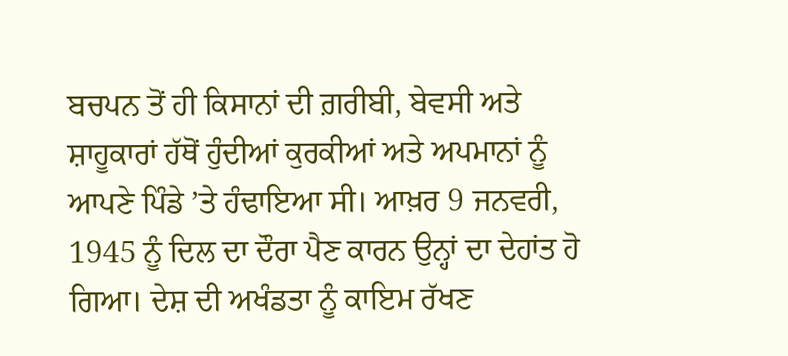ਬਚਪਨ ਤੋਂ ਹੀ ਕਿਸਾਨਾਂ ਦੀ ਗ਼ਰੀਬੀ, ਬੇਵਸੀ ਅਤੇ ਸ਼ਾਹੂਕਾਰਾਂ ਹੱਥੋਂ ਹੁੰਦੀਆਂ ਕੁਰਕੀਆਂ ਅਤੇ ਅਪਮਾਨਾਂ ਨੂੰ ਆਪਣੇ ਪਿੰਡੇ ’ਤੇ ਹੰਢਾਇਆ ਸੀ। ਆਖ਼ਰ 9 ਜਨਵਰੀ, 1945 ਨੂੰ ਦਿਲ ਦਾ ਦੌਰਾ ਪੈਣ ਕਾਰਨ ਉਨ੍ਹਾਂ ਦਾ ਦੇਹਾਂਤ ਹੋ ਗਿਆ। ਦੇਸ਼ ਦੀ ਅਖੰਡਤਾ ਨੂੰ ਕਾਇਮ ਰੱਖਣ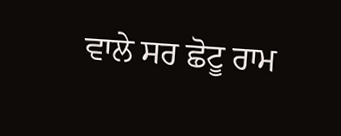ਵਾਲੇ ਸਰ ਛੋਟੂ ਰਾਮ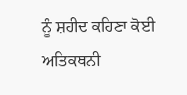ਨੂੰ ਸ਼ਹੀਦ ਕਹਿਣਾ ਕੋਈ ਅਤਿਕਥਨੀ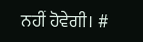ਨਹੀਂ ਹੋਵੇਗੀ। #